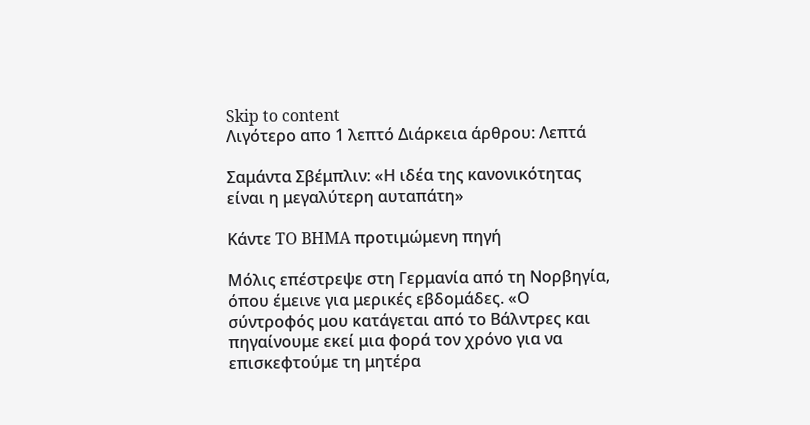Skip to content
Λιγότερο απο 1 λεπτό Διάρκεια άρθρου: Λεπτά

Σαμάντα Σβέμπλιν: «Η ιδέα της κανονικότητας είναι η μεγαλύτερη αυταπάτη»

Κάντε TO BHMA προτιμώμενη πηγή

Μόλις επέστρεψε στη Γερμανία από τη Νορβηγία, όπου έμεινε για μερικές εβδομάδες. «Ο σύντροφός μου κατάγεται από το Βάλντρες και πηγαίνουμε εκεί μια φορά τον χρόνο για να επισκεφτούμε τη μητέρα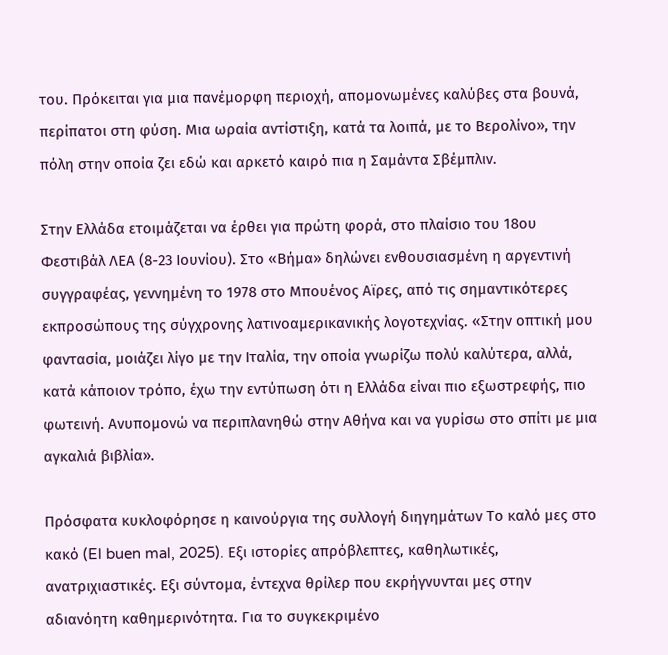του. Πρόκειται για μια πανέμορφη περιοχή, απομονωμένες καλύβες στα βουνά, περίπατοι στη φύση. Μια ωραία αντίστιξη, κατά τα λοιπά, με το Βερολίνο», την πόλη στην οποία ζει εδώ και αρκετό καιρό πια η Σαμάντα Σβέμπλιν.

Στην Ελλάδα ετοιμάζεται να έρθει για πρώτη φορά, στο πλαίσιο του 18ου Φεστιβάλ ΛΕΑ (8-23 Ιουνίου). Στο «Βήμα» δηλώνει ενθουσιασμένη η αργεντινή συγγραφέας, γεννημένη το 1978 στο Μπουένος Αϊρες, από τις σημαντικότερες εκπροσώπους της σύγχρονης λατινοαμερικανικής λογοτεχνίας. «Στην οπτική μου φαντασία, μοιάζει λίγο με την Ιταλία, την οποία γνωρίζω πολύ καλύτερα, αλλά, κατά κάποιον τρόπο, έχω την εντύπωση ότι η Ελλάδα είναι πιο εξωστρεφής, πιο φωτεινή. Ανυπομονώ να περιπλανηθώ στην Αθήνα και να γυρίσω στο σπίτι με μια αγκαλιά βιβλία».

Πρόσφατα κυκλοφόρησε η καινούργια της συλλογή διηγημάτων Το καλό μες στο κακό (El buen mal, 2025). Εξι ιστορίες απρόβλεπτες, καθηλωτικές, ανατριχιαστικές. Εξι σύντομα, έντεχνα θρίλερ που εκρήγνυνται μες στην αδιανόητη καθημερινότητα. Για το συγκεκριμένο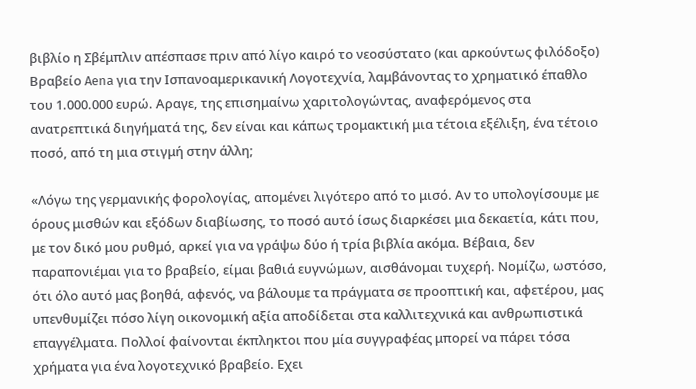βιβλίο η Σβέμπλιν απέσπασε πριν από λίγο καιρό το νεοσύστατο (και αρκούντως φιλόδοξο) Βραβείο Aena για την Ισπανοαμερικανική Λογοτεχνία, λαμβάνοντας το χρηματικό έπαθλο του 1.000.000 ευρώ. Αραγε, της επισημαίνω χαριτολογώντας, αναφερόμενος στα ανατρεπτικά διηγήματά της, δεν είναι και κάπως τρομακτική μια τέτοια εξέλιξη, ένα τέτοιο ποσό, από τη μια στιγμή στην άλλη;

«Λόγω της γερμανικής φορολογίας, απομένει λιγότερο από το μισό. Αν το υπολογίσουμε με όρους μισθών και εξόδων διαβίωσης, το ποσό αυτό ίσως διαρκέσει μια δεκαετία, κάτι που, με τον δικό μου ρυθμό, αρκεί για να γράψω δύο ή τρία βιβλία ακόμα. Βέβαια, δεν παραπονιέμαι για το βραβείο, είμαι βαθιά ευγνώμων, αισθάνομαι τυχερή. Νομίζω, ωστόσο, ότι όλο αυτό μας βοηθά, αφενός, να βάλουμε τα πράγματα σε προοπτική και, αφετέρου, μας υπενθυμίζει πόσο λίγη οικονομική αξία αποδίδεται στα καλλιτεχνικά και ανθρωπιστικά επαγγέλματα. Πολλοί φαίνονται έκπληκτοι που μία συγγραφέας μπορεί να πάρει τόσα χρήματα για ένα λογοτεχνικό βραβείο. Εχει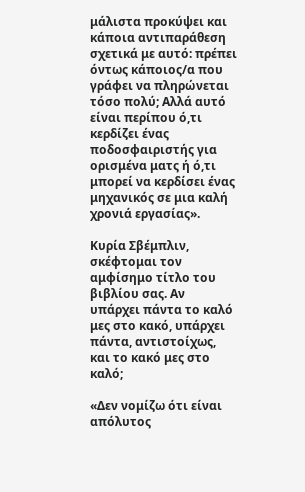μάλιστα προκύψει και κάποια αντιπαράθεση σχετικά με αυτό: πρέπει όντως κάποιος/α που γράφει να πληρώνεται τόσο πολύ; Αλλά αυτό είναι περίπου ό,τι κερδίζει ένας ποδοσφαιριστής για ορισμένα ματς ή ό,τι μπορεί να κερδίσει ένας μηχανικός σε μια καλή χρονιά εργασίας».

Κυρία Σβέμπλιν, σκέφτομαι τον αμφίσημο τίτλο του βιβλίου σας. Αν υπάρχει πάντα το καλό μες στο κακό, υπάρχει πάντα, αντιστοίχως, και το κακό μες στο καλό;

«Δεν νομίζω ότι είναι απόλυτος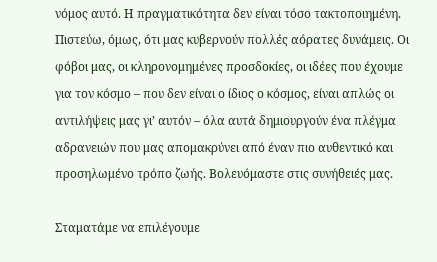νόμος αυτό. Η πραγματικότητα δεν είναι τόσο τακτοποιημένη. Πιστεύω, όμως, ότι μας κυβερνούν πολλές αόρατες δυνάμεις. Οι φόβοι μας, οι κληρονομημένες προσδοκίες, οι ιδέες που έχουμε για τον κόσμο – που δεν είναι ο ίδιος ο κόσμος, είναι απλώς οι αντιλήψεις μας γι’ αυτόν – όλα αυτά δημιουργούν ένα πλέγμα αδρανειών που μας απομακρύνει από έναν πιο αυθεντικό και προσηλωμένο τρόπο ζωής. Βολευόμαστε στις συνήθειές μας.

Σταματάμε να επιλέγουμε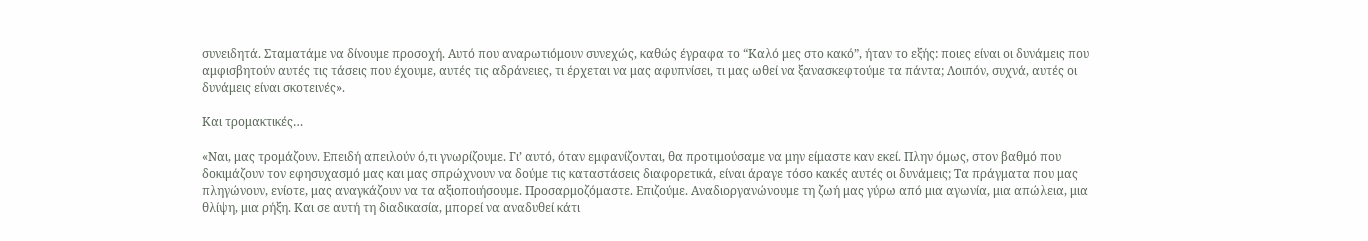συνειδητά. Σταματάμε να δίνουμε προσοχή. Αυτό που αναρωτιόμουν συνεχώς, καθώς έγραφα το “Καλό μες στο κακό”, ήταν το εξής: ποιες είναι οι δυνάμεις που αμφισβητούν αυτές τις τάσεις που έχουμε, αυτές τις αδράνειες, τι έρχεται να μας αφυπνίσει, τι μας ωθεί να ξανασκεφτούμε τα πάντα; Λοιπόν, συχνά, αυτές οι δυνάμεις είναι σκοτεινές».

Και τρομακτικές…

«Ναι, μας τρομάζουν. Επειδή απειλούν ό,τι γνωρίζουμε. Γι’ αυτό, όταν εμφανίζονται, θα προτιμούσαμε να μην είμαστε καν εκεί. Πλην όμως, στον βαθμό που δοκιμάζουν τον εφησυχασμό μας και μας σπρώχνουν να δούμε τις καταστάσεις διαφορετικά, είναι άραγε τόσο κακές αυτές οι δυνάμεις; Τα πράγματα που μας πληγώνουν, ενίοτε, μας αναγκάζουν να τα αξιοποιήσουμε. Προσαρμοζόμαστε. Επιζούμε. Αναδιοργανώνουμε τη ζωή μας γύρω από μια αγωνία, μια απώλεια, μια θλίψη, μια ρήξη. Και σε αυτή τη διαδικασία, μπορεί να αναδυθεί κάτι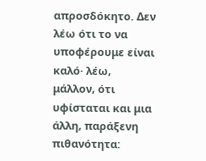απροσδόκητο. Δεν λέω ότι το να υποφέρουμε είναι καλό· λέω, μάλλον, ότι υφίσταται και μια άλλη, παράξενη πιθανότητα: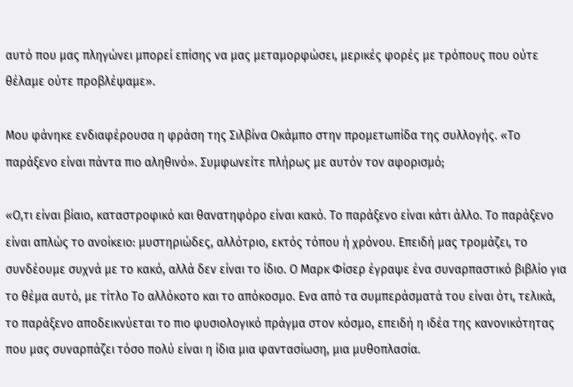αυτό που μας πληγώνει μπορεί επίσης να μας μεταμορφώσει, μερικές φορές με τρόπους που ούτε θέλαμε ούτε προβλέψαμε».

Μου φάνηκε ενδιαφέρουσα η φράση της Σιλβίνα Οκάμπο στην προμετωπίδα της συλλογής. «Το παράξενο είναι πάντα πιο αληθινό». Συμφωνείτε πλήρως με αυτόν τον αφορισμό;

«Ο,τι είναι βίαιο, καταστροφικό και θανατηφόρο είναι κακό. Το παράξενο είναι κάτι άλλο. Το παράξενο είναι απλώς το ανοίκειο: μυστηριώδες, αλλότριο, εκτός τόπου ή χρόνου. Επειδή μας τρομάζει, το συνδέουμε συχνά με το κακό, αλλά δεν είναι το ίδιο. Ο Μαρκ Φίσερ έγραψε ένα συναρπαστικό βιβλίο για το θέμα αυτό, με τίτλο Το αλλόκοτο και το απόκοσμο. Ενα από τα συμπεράσματά του είναι ότι, τελικά, το παράξενο αποδεικνύεται το πιο φυσιολογικό πράγμα στον κόσμο, επειδή η ιδέα της κανονικότητας που μας συναρπάζει τόσο πολύ είναι η ίδια μια φαντασίωση, μια μυθοπλασία.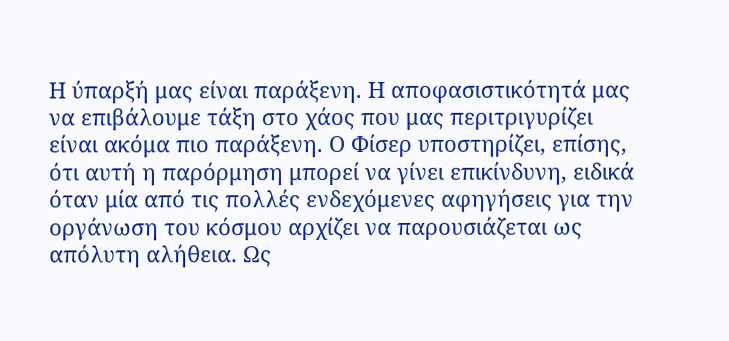Η ύπαρξή μας είναι παράξενη. Η αποφασιστικότητά μας να επιβάλουμε τάξη στο χάος που μας περιτριγυρίζει είναι ακόμα πιο παράξενη. Ο Φίσερ υποστηρίζει, επίσης, ότι αυτή η παρόρμηση μπορεί να γίνει επικίνδυνη, ειδικά όταν μία από τις πολλές ενδεχόμενες αφηγήσεις για την οργάνωση του κόσμου αρχίζει να παρουσιάζεται ως απόλυτη αλήθεια. Ως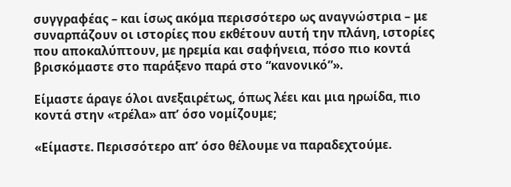συγγραφέας – και ίσως ακόμα περισσότερο ως αναγνώστρια – με συναρπάζουν οι ιστορίες που εκθέτουν αυτή την πλάνη, ιστορίες που αποκαλύπτουν, με ηρεμία και σαφήνεια, πόσο πιο κοντά βρισκόμαστε στο παράξενο παρά στο “κανονικό”».

Είμαστε άραγε όλοι ανεξαιρέτως, όπως λέει και μια ηρωίδα, πιο κοντά στην «τρέλα» απ’ όσο νομίζουμε;

«Είμαστε. Περισσότερο απ’ όσο θέλουμε να παραδεχτούμε.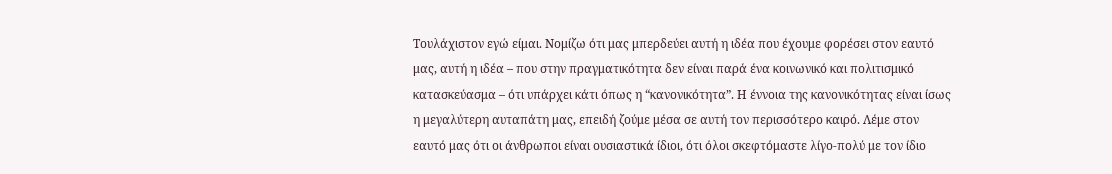Τουλάχιστον εγώ είμαι. Νομίζω ότι μας μπερδεύει αυτή η ιδέα που έχουμε φορέσει στον εαυτό μας, αυτή η ιδέα – που στην πραγματικότητα δεν είναι παρά ένα κοινωνικό και πολιτισμικό κατασκεύασμα – ότι υπάρχει κάτι όπως η “κανονικότητα”. Η έννοια της κανονικότητας είναι ίσως η μεγαλύτερη αυταπάτη μας, επειδή ζούμε μέσα σε αυτή τον περισσότερο καιρό. Λέμε στον εαυτό μας ότι οι άνθρωποι είναι ουσιαστικά ίδιοι, ότι όλοι σκεφτόμαστε λίγο-πολύ με τον ίδιο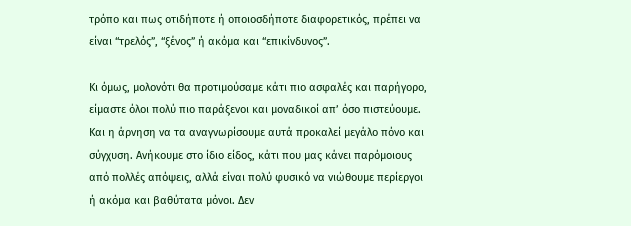τρόπο και πως οτιδήποτε ή οποιοσδήποτε διαφορετικός, πρέπει να είναι “τρελός”, “ξένος” ή ακόμα και “επικίνδυνος”.

Κι όμως, μολονότι θα προτιμούσαμε κάτι πιο ασφαλές και παρήγορο, είμαστε όλοι πολύ πιο παράξενοι και μοναδικοί απ’ όσο πιστεύουμε. Και η άρνηση να τα αναγνωρίσουμε αυτά προκαλεί μεγάλο πόνο και σύγχυση. Ανήκουμε στο ίδιο είδος, κάτι που μας κάνει παρόμοιους από πολλές απόψεις, αλλά είναι πολύ φυσικό να νιώθουμε περίεργοι ή ακόμα και βαθύτατα μόνοι. Δεν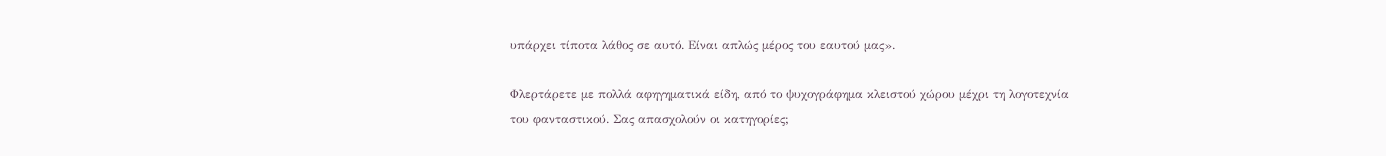υπάρχει τίποτα λάθος σε αυτό. Είναι απλώς μέρος του εαυτού μας».

Φλερτάρετε με πολλά αφηγηματικά είδη, από το ψυχογράφημα κλειστού χώρου μέχρι τη λογοτεχνία του φανταστικού. Σας απασχολούν οι κατηγορίες;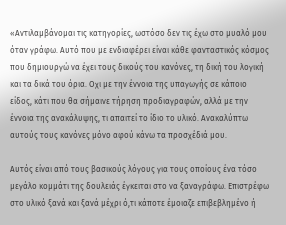«Αντιλαμβάνομαι τις κατηγορίες, ωστόσο δεν τις έχω στο μυαλό μου όταν γράφω. Αυτό που με ενδιαφέρει είναι κάθε φανταστικός κόσμος που δημιουργώ να έχει τους δικούς του κανόνες, τη δική του λογική και τα δικά του όρια. Οχι με την έννοια της υπαγωγής σε κάποιο είδος, κάτι που θα σήμαινε τήρηση προδιαγραφών, αλλά με την έννοια της ανακάλυψης, τι απαιτεί το ίδιο το υλικό. Ανακαλύπτω αυτούς τους κανόνες μόνο αφού κάνω τα προσχέδιά μου.

Αυτός είναι από τους βασικούς λόγους για τους οποίους ένα τόσο μεγάλο κομμάτι της δουλειάς έγκειται στο να ξαναγράφω. Επιστρέφω στο υλικό ξανά και ξανά μέχρι ό,τι κάποτε έμοιαζε επιβεβλημένο ή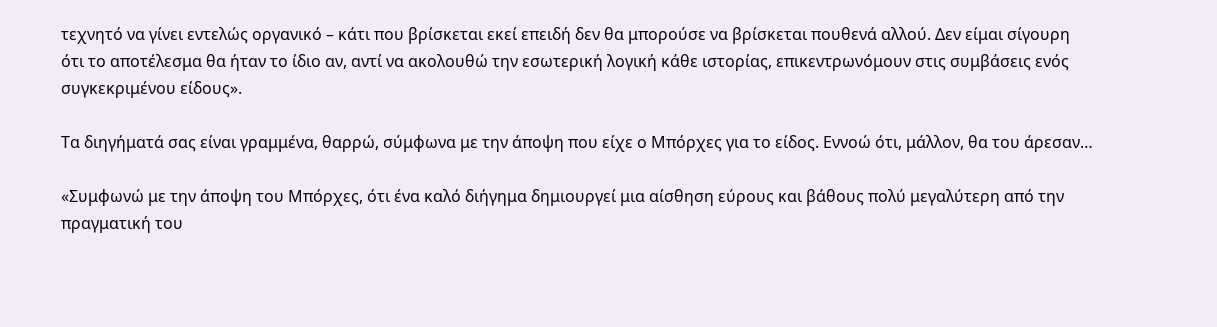τεχνητό να γίνει εντελώς οργανικό – κάτι που βρίσκεται εκεί επειδή δεν θα μπορούσε να βρίσκεται πουθενά αλλού. Δεν είμαι σίγουρη ότι το αποτέλεσμα θα ήταν το ίδιο αν, αντί να ακολουθώ την εσωτερική λογική κάθε ιστορίας, επικεντρωνόμουν στις συμβάσεις ενός συγκεκριμένου είδους».

Τα διηγήματά σας είναι γραμμένα, θαρρώ, σύμφωνα με την άποψη που είχε ο Μπόρχες για το είδος. Εννοώ ότι, μάλλον, θα του άρεσαν…

«Συμφωνώ με την άποψη του Μπόρχες, ότι ένα καλό διήγημα δημιουργεί μια αίσθηση εύρους και βάθους πολύ μεγαλύτερη από την πραγματική του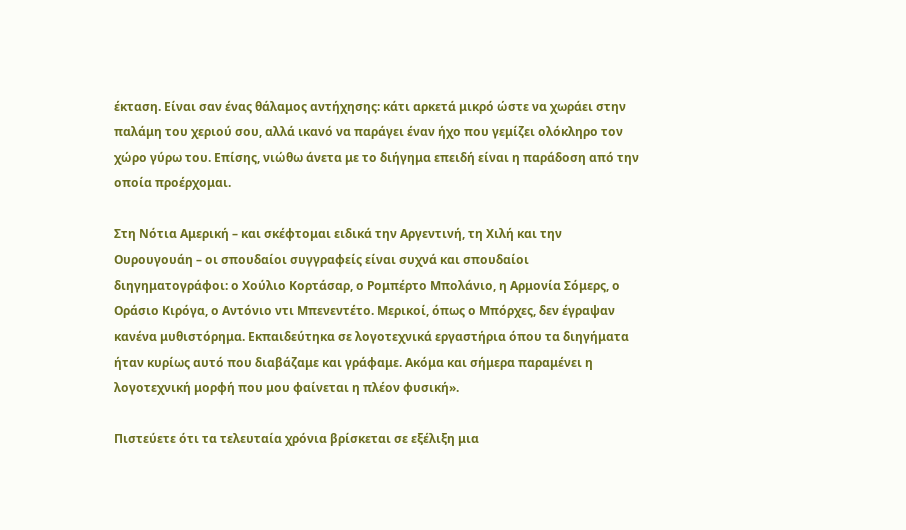έκταση. Είναι σαν ένας θάλαμος αντήχησης: κάτι αρκετά μικρό ώστε να χωράει στην παλάμη του χεριού σου, αλλά ικανό να παράγει έναν ήχο που γεμίζει ολόκληρο τον χώρο γύρω του. Επίσης, νιώθω άνετα με το διήγημα επειδή είναι η παράδοση από την οποία προέρχομαι.

Στη Νότια Αμερική – και σκέφτομαι ειδικά την Αργεντινή, τη Χιλή και την Ουρουγουάη – οι σπουδαίοι συγγραφείς είναι συχνά και σπουδαίοι διηγηματογράφοι: ο Χούλιο Κορτάσαρ, ο Ρομπέρτο Μπολάνιο, η Αρμονία Σόμερς, ο Οράσιο Κιρόγα, ο Αντόνιο ντι Μπενεντέτο. Μερικοί, όπως ο Μπόρχες, δεν έγραψαν κανένα μυθιστόρημα. Εκπαιδεύτηκα σε λογοτεχνικά εργαστήρια όπου τα διηγήματα ήταν κυρίως αυτό που διαβάζαμε και γράφαμε. Ακόμα και σήμερα παραμένει η λογοτεχνική μορφή που μου φαίνεται η πλέον φυσική».

Πιστεύετε ότι τα τελευταία χρόνια βρίσκεται σε εξέλιξη μια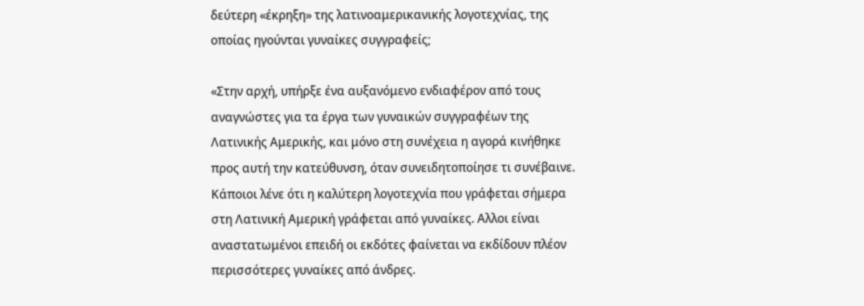δεύτερη «έκρηξη» της λατινοαμερικανικής λογοτεχνίας, της οποίας ηγούνται γυναίκες συγγραφείς;

«Στην αρχή, υπήρξε ένα αυξανόμενο ενδιαφέρον από τους αναγνώστες για τα έργα των γυναικών συγγραφέων της Λατινικής Αμερικής, και μόνο στη συνέχεια η αγορά κινήθηκε προς αυτή την κατεύθυνση, όταν συνειδητοποίησε τι συνέβαινε. Κάποιοι λένε ότι η καλύτερη λογοτεχνία που γράφεται σήμερα στη Λατινική Αμερική γράφεται από γυναίκες. Aλλοι είναι αναστατωμένοι επειδή οι εκδότες φαίνεται να εκδίδουν πλέον περισσότερες γυναίκες από άνδρες.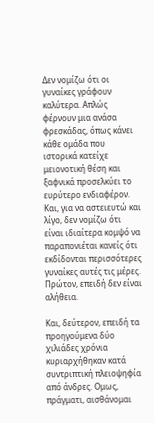Δεν νομίζω ότι οι γυναίκες γράφουν καλύτερα. Απλώς φέρνουν μια ανάσα φρεσκάδας, όπως κάνει κάθε ομάδα που ιστορικά κατείχε μειονοτική θέση και ξαφνικά προσελκύει το ευρύτερο ενδιαφέρον. Και, για να αστειευτώ και λίγο, δεν νομίζω ότι είναι ιδιαίτερα κομψό να παραπονιέται κανείς ότι εκδίδονται περισσότερες γυναίκες αυτές τις μέρες. Πρώτον, επειδή δεν είναι αλήθεια.

Και, δεύτερον, επειδή τα προηγούμενα δύο χιλιάδες χρόνια κυριαρχήθηκαν κατά συντριπτική πλειοψηφία από άνδρες. Oμως, πράγματι, αισθάνομαι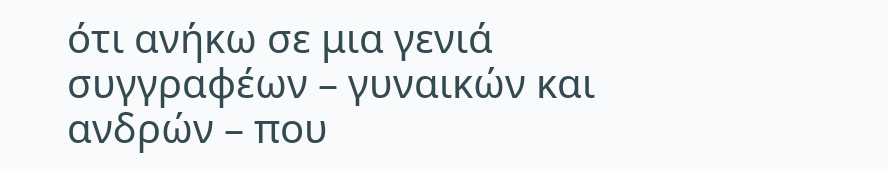ότι ανήκω σε μια γενιά συγγραφέων – γυναικών και ανδρών – που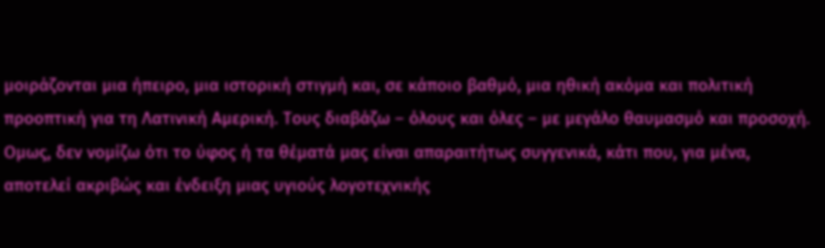μοιράζονται μια ήπειρο, μια ιστορική στιγμή και, σε κάποιο βαθμό, μια ηθική ακόμα και πολιτική προοπτική για τη Λατινική Αμερική. Τους διαβάζω – όλους και όλες – με μεγάλο θαυμασμό και προσοχή. Oμως, δεν νομίζω ότι το ύφος ή τα θέματά μας είναι απαραιτήτως συγγενικά, κάτι που, για μένα, αποτελεί ακριβώς και ένδειξη μιας υγιούς λογοτεχνικής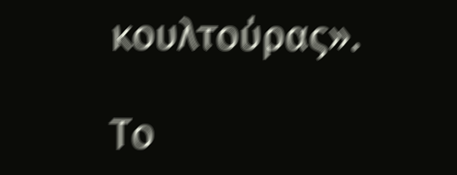κουλτούρας».

Το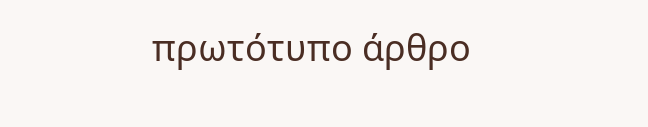πρωτότυπο άρθρο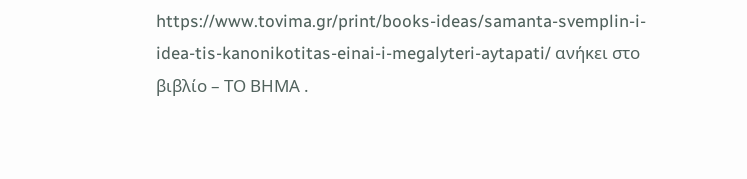https://www.tovima.gr/print/books-ideas/samanta-svemplin-i-idea-tis-kanonikotitas-einai-i-megalyteri-aytapati/ ανήκει στο βιβλίο – ΤΟ ΒΗΜΑ .